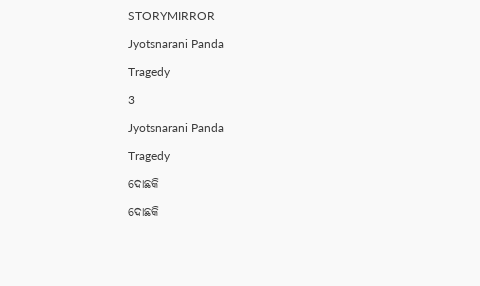STORYMIRROR

Jyotsnarani Panda

Tragedy

3

Jyotsnarani Panda

Tragedy

ଦୋଛକି

ଦୋଛକି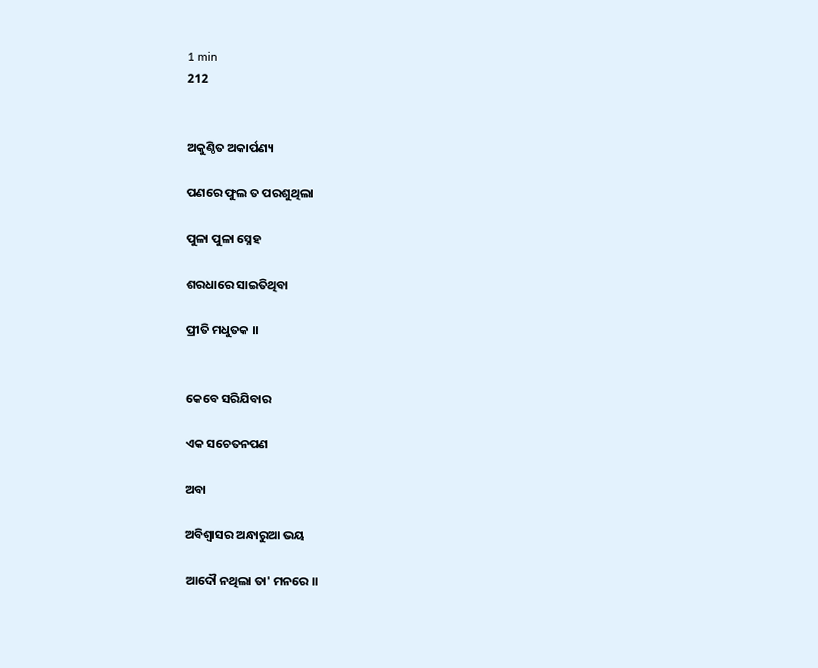1 min
212


ଅକୁଣ୍ଠିତ ଅକାର୍ପଣ୍ୟ

ପଣରେ ଫୁଲ ତ ପରଶୁଥିଲା

ପୁଳା ପୁଳା ସ୍ନେହ

ଶରଧାରେ ସାଇତିଥିବା

ପ୍ରୀତି ମଧୁତକ ।।


କେବେ ସରିଯିବାର

ଏକ ସଚେତନପଣ

ଅବା

ଅବିଶ୍ଵାସର ଅନ୍ଧାରୁଆ ଭୟ

ଆଦୌ ନଥିଲା ତା' ମନରେ ।।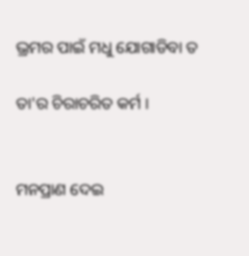ଭ୍ରମର ପାଇଁ ମଧୁ ଯୋଗାଡିବା ତ

ତା'ର ଚିରାଚରିତ କର୍ମ ।


ମନପ୍ରାଣ ଦେଇ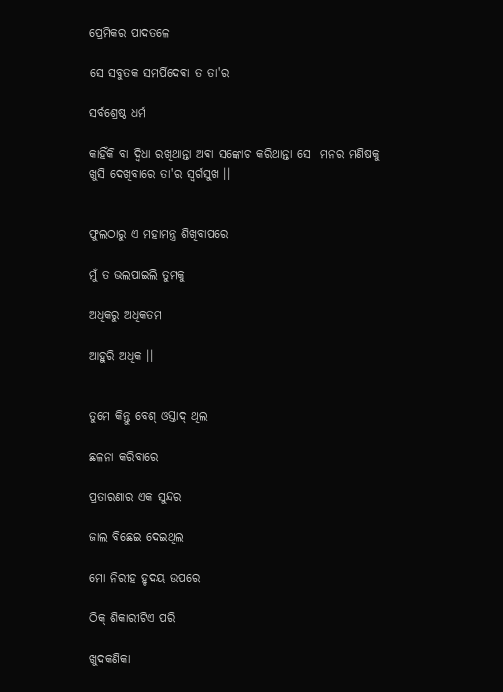ପ୍ରେମିକର ପାଦତଳେ

ସେ ସବୁତକ ସମର୍ପିଦେଵା ତ ତା'ର

ସର୍ବଶ୍ରେଷ୍ଠ ଧର୍ମ

କାହିଁକି ବା ଦ୍ଵିଧା ରଖିଥାନ୍ତା ଅଵା ସଙ୍କୋଚ କରିଥାନ୍ତା ସେ  ମନର ମଣିଷକୁ ଖୁସି ଦେଖିବାରେ ତା'ର ସ୍ଵର୍ଗସୁଖ ।।


ଫୁଲଠାରୁ ଏ ମହାମନ୍ତ୍ର ଶିଖିବାପରେ

ମୁଁ ତ ଭଲପାଇଲି ତୁମକୁ

ଅଧିକରୁ ଅଧିକତମ

ଆହୁରି ଅଧିକ ।।


ତୁମେ କିନ୍ତୁ ବେଶ୍ ଓସ୍ତାଦ୍ ଥିଲ

ଛଳନା କରିବାରେ

ପ୍ରତାରଣାର ଏକ ସୁନ୍ଦର

ଜାଲ ବିଛେଇ ଦେଇଥିଲ

ମୋ ନିରୀହ ହୃଦୟ ଉପରେ

ଠିକ୍ ଶିକାରୀଟିଏ ପରି

ଖୁଦକଣିକା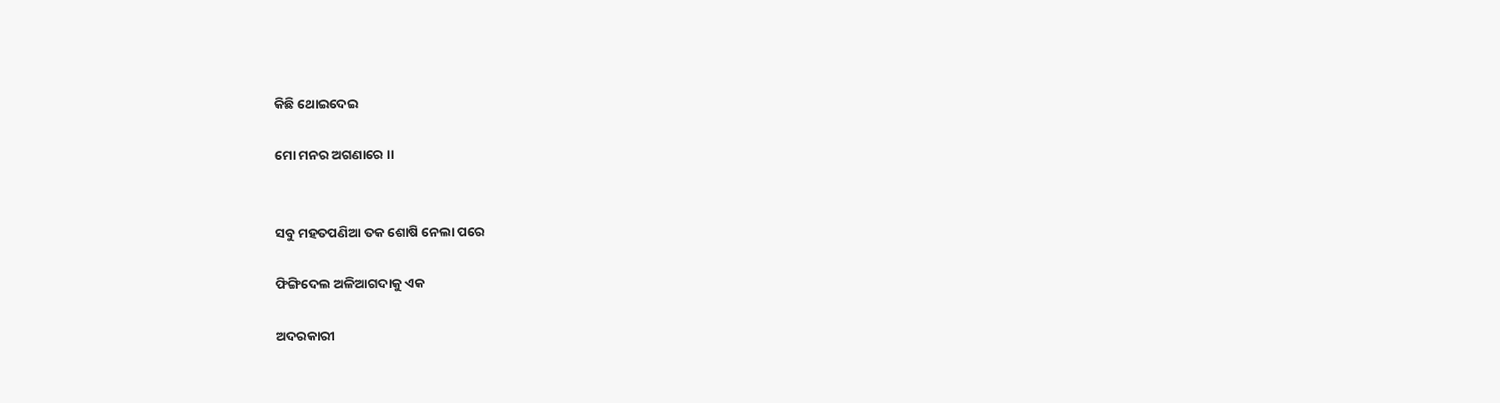କିଛି ଥୋଇଦେଇ

ମୋ ମନର ଅଗଣାରେ ।।


ସବୁ ମହତପଣିଆ ତକ ଶୋଷି ନେଲା ପରେ

ଫିଙ୍ଗିଦେଲ ଅଳିଆଗଦାକୁ ଏକ

ଅଦରକାରୀ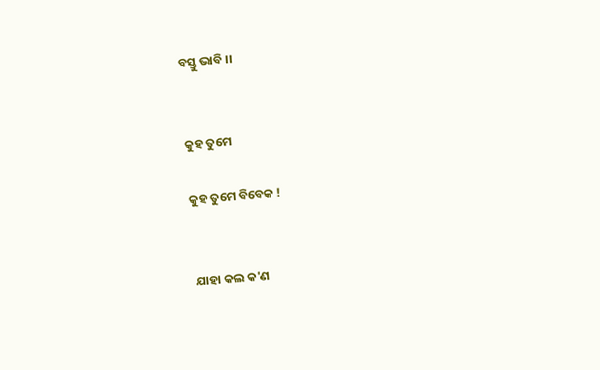ବସ୍ତୁ ଭାବି ।।


କୁହ ତୁମେ

କୁହ ତୁମେ ବିବେକ !


ଯାହା କଲ କ'ଣ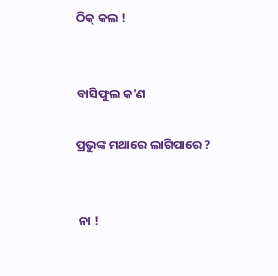ଠିକ୍ କଲ !


ବାସିଫୁଲ କ'ଣ

ପ୍ରଭୁଙ୍କ ମଥାରେ ଲାଗିପାରେ ?


 ନା !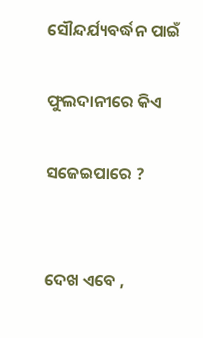ସୌନ୍ଦର୍ଯ୍ୟବର୍ଦ୍ଧନ ପାଇଁ

ଫୁଲଦାନୀରେ କିଏ

ସଜେଇପାରେ ?


ଦେଖ ଏବେ ,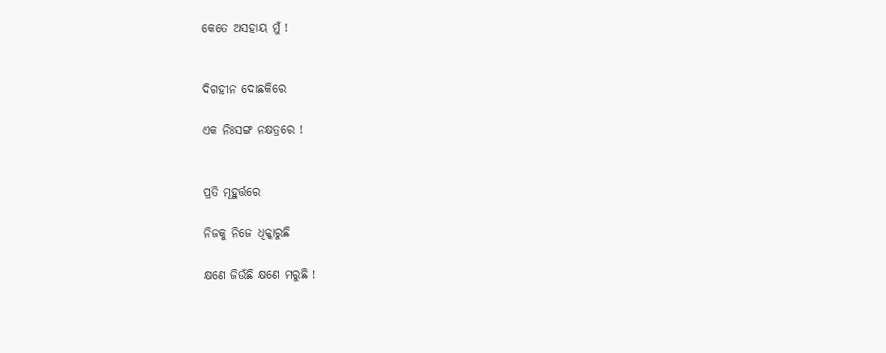କେତେ ଅସହାୟ ମୁଁ !


ଦିଗହୀନ ଦୋଛକିରେ

ଏକ ନିଃସଙ୍ଗ ନକ୍ଷତ୍ରରେ !


ପ୍ରତି ମୂହୁର୍ତ୍ତରେ

ନିଜକୁ ନିଜେ ଧିକ୍କାରୁଛି

କ୍ଷଣେ ଜିଉଁଛି କ୍ଷଣେ ମରୁଛି !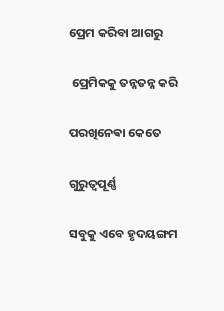ପ୍ରେମ କରିବା ଆଗରୁ

 ପ୍ରେମିକକୁ ତନ୍ନତନ୍ନ କରି

ପରଖିନେଵା କେତେ

ଗୁରୁତ୍ଵପୂର୍ଣ୍ଣ

ସବୁକୁ ଏବେ ହୃଦୟଙ୍ଗମ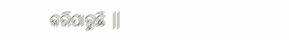କରିପାରୁଛି ।।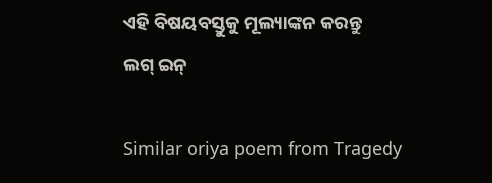ଏହି ବିଷୟବସ୍ତୁକୁ ମୂଲ୍ୟାଙ୍କନ କରନ୍ତୁ
ଲଗ୍ ଇନ୍

Similar oriya poem from Tragedy